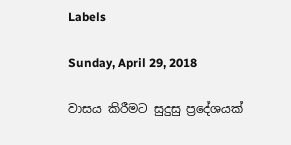Labels

Sunday, April 29, 2018

වාසය කිරීමට සුදුසු ප්‍රදේශයක්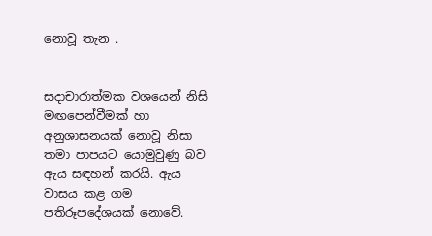නොවූ තැන .


සදාචාරාත්මක වශයෙන් නිසි මඟපෙන්වීමක් හා අනුශාසනයක් නොවූ නිසා තමා පාපයට යොමුවුණු බව ඇය සඳහන් කරයි. ඇය වාසය කළ ගම පතිරූපදේශයක් නොවේ.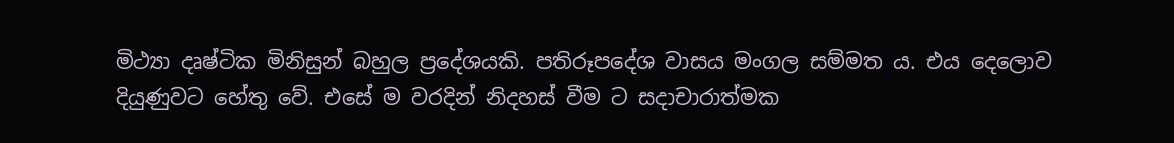මිථ්‍යා දෘෂ්ටික මිනිසුන් බහුල ප්‍රදේශයකි. පතිරූපදේශ වාසය මංගල සම්මත ය. එය දෙලොව දියුණුවට හේතු වේ. එසේ ම වරදින් නිදහස් වීම ට සදාචාරාත්මක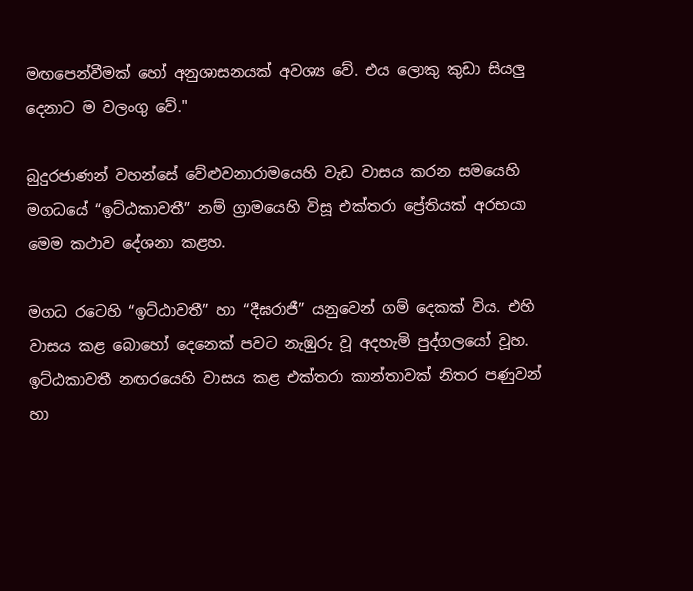මඟපෙන්වීමක් හෝ අනුශාසනයක් අවශ්‍ය වේ. එය ලොකු කුඩා සියලු දෙනාට ම වලංගු වේ."

බුදුරජාණන් වහන්සේ වේළුවනාරාමයෙහි වැඩ වාසය කරන සමයෙහි මගධයේ “ඉට්ඨකාවතී” නම් ග්‍රාමයෙහි විසූ එක්තරා ප්‍රේතියක් අරභයා මෙම කථාව දේශනා කළහ.

මගධ රටෙහි “ඉට්ඨාවතී” හා “දීඝරාජී” යනුවෙන් ගම් දෙකක් විය. එහි වාසය කළ බොහෝ දෙනෙක් පවට නැඹුරු වූ අදහැමි පුද්ගලයෝ වූහ. ඉට්ඨකාවතී නඟරයෙහි වාසය කළ එක්තරා කාන්තාවක් නිතර පණුවන් හා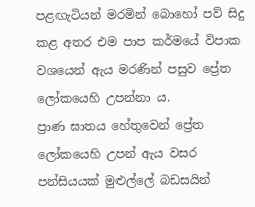පළඟැටියන් මරමින් බොහෝ පව් සිදු කළ අතර එම පාප කර්මයේ විපාක වශයෙන් ඇය මරණින් පසුව ප්‍රේත ලෝකයෙහි උපන්නා ය.
ප්‍රාණ ඝාතය හේතුවෙන් ප්‍රේත ලෝකයෙහි උපන් ඇය වසර පන්සියයක් මුළුල්ලේ බඩසයින්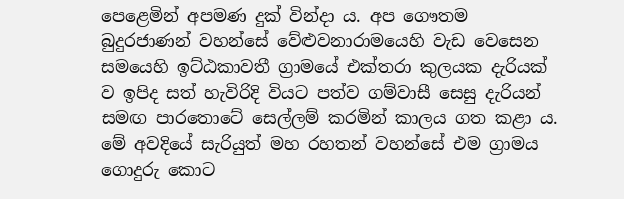පෙළෙමින් අපමණ දුක් වින්දා ය. අප ගෞතම බුදුරජාණන් වහන්සේ වේළුවනාරාමයෙහි වැඩ වෙසෙන සමයෙහි ඉට්ඨකාවතී ග්‍රාමයේ එක්තරා කුලයක දැරියක් ව ඉපිද සත් හැවිරිදි වියට පත්ව ගම්වාසී සෙසු දැරියන් සමඟ පාරතොටේ සෙල්ලම් කරමින් කාලය ගත කළා ය. මේ අවදියේ සැරියුත් මහ රහතන් වහන්සේ එම ග්‍රාමය ගොදුරු කොට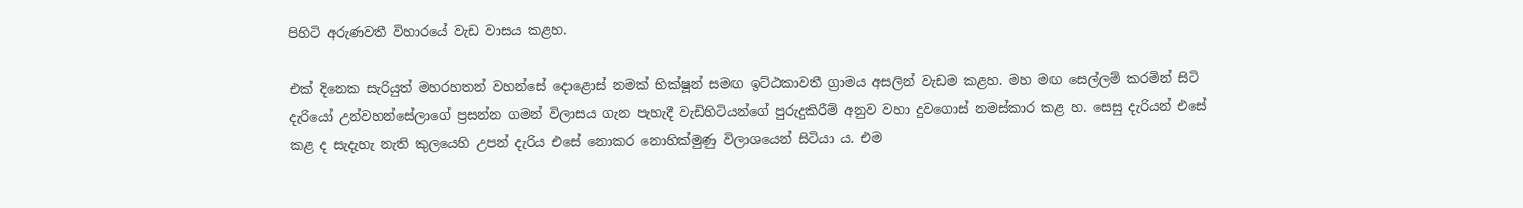පිහිටි අරුණවතී විහාරයේ වැඩ වාසය කළහ.

එක් දිනෙක සැරියුත් මහරහතන් වහන්සේ දොළොස් නමක් භික්ෂූන් සමඟ ඉට්ඨකාවතී ග්‍රාමය අසලින් වැඩම කළහ. මහ මඟ සෙල්ලම් කරමින් සිටි දැරියෝ උන්වහන්සේලාගේ ප්‍රසන්න ගමන් විලාසය ගැන පැහැදී වැඩිහිටියන්ගේ පුරුදුකිරීම් අනුව වහා දුවගොස් නමස්කාර කළ හ. සෙසු දැරියන් එසේ කළ ද සැදැහැ නැති කුලයෙහි උපන් දැරිය එසේ නොකර නොහික්මුණු විලාශයෙන් සිටියා ය. එම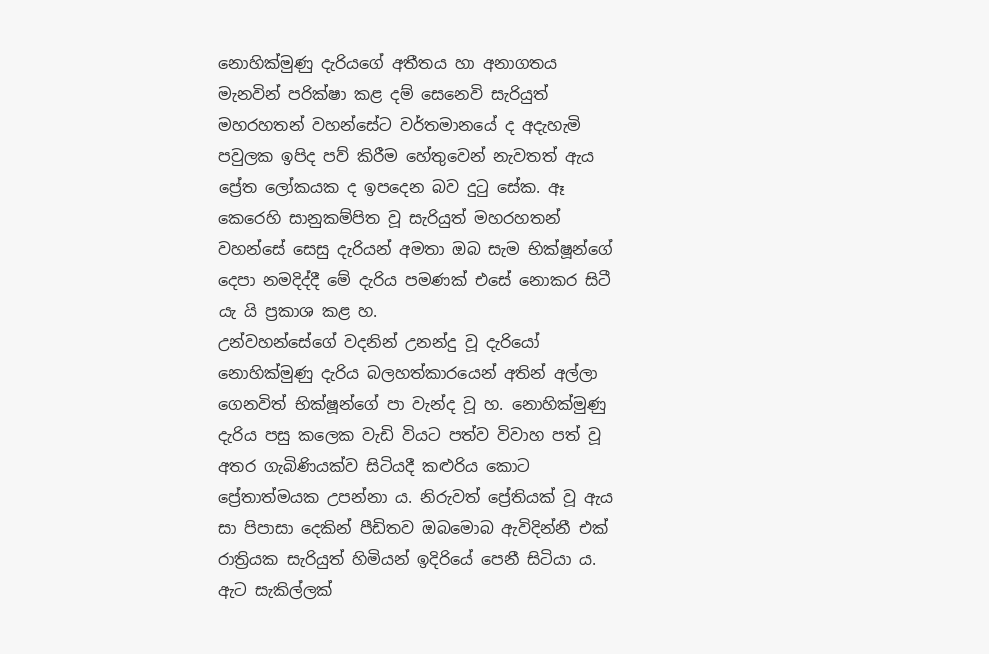නොහික්මුණු දැරියගේ අතීතය හා අනාගතය මැනවින් පරික්ෂා කළ දම් සෙනෙවි සැරියුත් මහරහතන් වහන්සේට වර්තමානයේ ද අදැහැමි පවුලක ඉපිද පව් කිරීම හේතුවෙන් නැවතත් ඇය ප්‍රේත ලෝකයක ද ඉපදෙන බව දුටු සේක. ඈ කෙරෙහි සානුකම්පිත වූ සැරියුත් මහරහතන් වහන්සේ සෙසු දැරියන් අමතා ඔබ සැම භික්ෂූන්ගේ දෙපා නමදිද්දී මේ දැරිය පමණක් එසේ නොකර සිටී යැ යි ප්‍රකාශ කළ හ.
උන්වහන්සේගේ වදනින් උනන්දු වූ දැරියෝ නොහික්මුණු දැරිය බලහත්කාරයෙන් අතින් අල්ලා ගෙනවිත් භික්ෂූන්ගේ පා වැන්ද වූ හ. නොහික්මුණු දැරිය පසු කලෙක වැඩි වියට පත්ව විවාහ පත් වූ අතර ගැබිණියක්ව සිටියදී කළුරිය කොට ප්‍රේතාත්මයක උපන්නා ය. නිරුවත් ප්‍රේතියක් වූ ඇය සා පිපාසා දෙකින් පීඩිතව ඔබමොබ ඇවිදින්නී එක් රාත්‍රියක සැරියුත් හිමියන් ඉදිරියේ පෙනී සිටියා ය. ඇට සැකිල්ලක්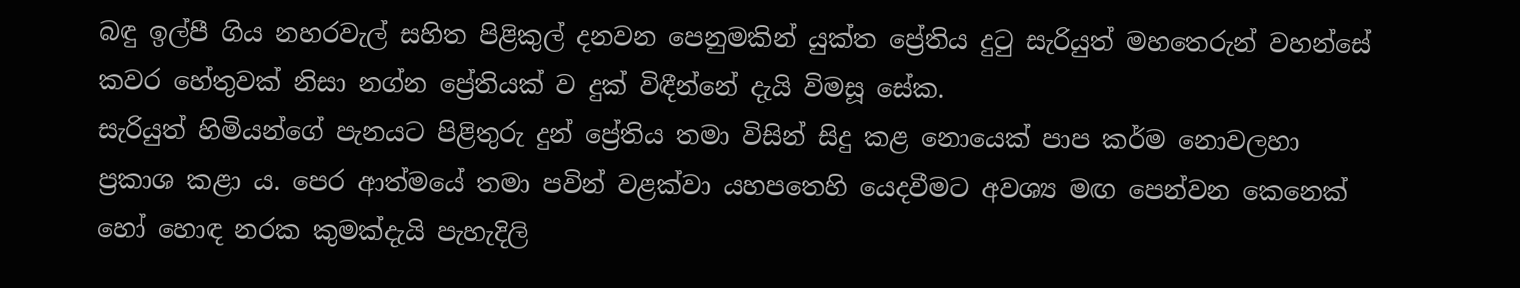බඳු ඉල්පී ගිය නහරවැල් සහිත පිළිකුල් දනවන පෙනුමකින් යුක්ත ප්‍රේතිය දුටු සැරියුත් මහතෙරුන් වහන්සේ කවර හේතුවක් නිසා නග්න ප්‍රේතියක් ව දුක් විඳීන්නේ දැයි විමසූ සේක.
සැරියුත් හිමියන්ගේ පැනයට පිළිතුරු දුන් ප්‍රේතිය තමා විසින් සිදු කළ නොයෙක් පාප කර්ම නොවලහා ප්‍රකාශ කළා ය. පෙර ආත්මයේ තමා පවින් වළක්වා යහපතෙහි යෙදවීමට අවශ්‍ය මඟ පෙන්වන කෙනෙක් හෝ හොඳ නරක කුමක්දැයි පැහැදිලි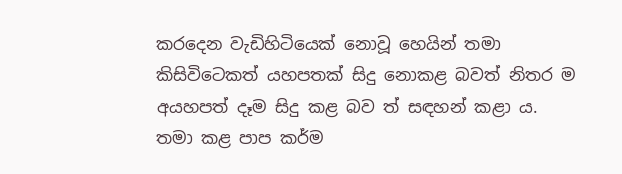කරදෙන වැඩිහිටියෙක් නොවූ හෙයින් තමා කිසිවිටෙකත් යහපතක් සිදු නොකළ බවත් නිතර ම අයහපත් දෑම සිදු කළ බව ත් සඳහන් කළා ය. තමා කළ පාප කර්ම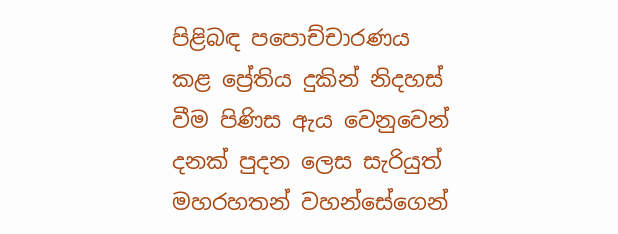පිළිබඳ පපොච්චාරණය කළ ප්‍රේතිය දුකින් නිදහස් වීම පිණිස ඇය වෙනුවෙන් දනක් පුදන ලෙස සැරියුත් මහරහතන් වහන්සේගෙන්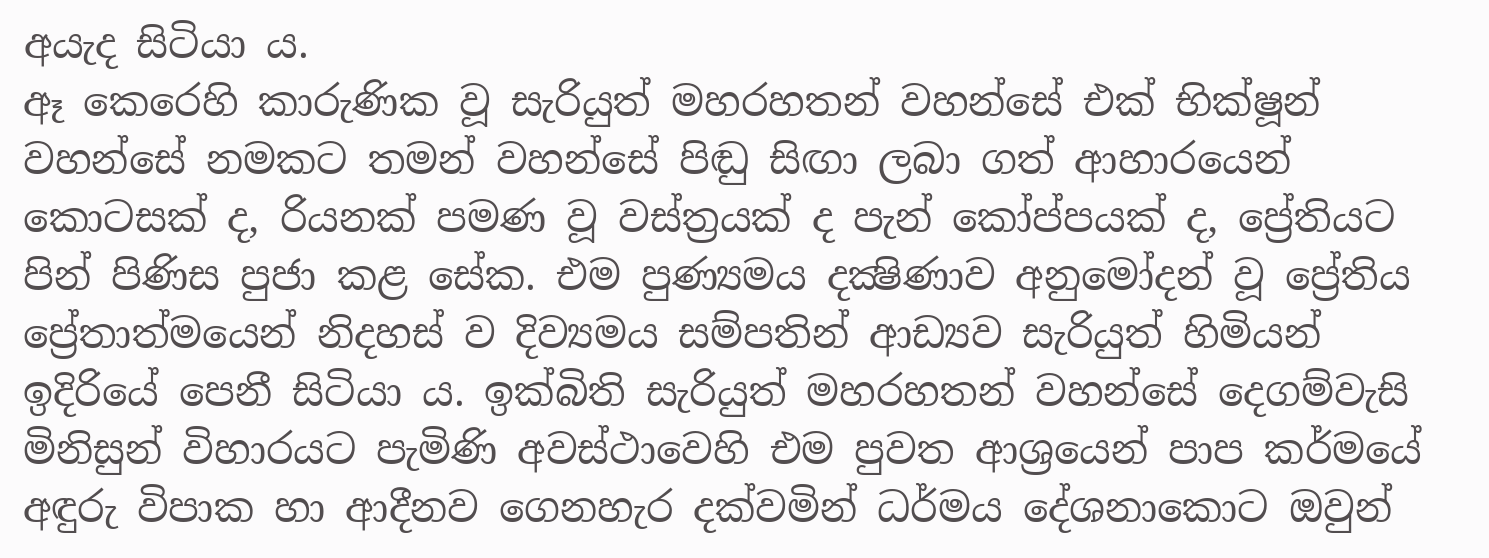අයැද සිටියා ය.
ඈ කෙරෙහි කාරුණික වූ සැරියුත් මහරහතන් වහන්සේ එක් භික්ෂූන් වහන්සේ නමකට තමන් වහන්සේ පිඬු සිඟා ලබා ගත් ආහාරයෙන් කොටසක් ද, රියනක් පමණ වූ වස්ත්‍රයක් ද පැන් කෝප්පයක් ද, ප්‍රේතියට පින් පිණිස පුජා කළ සේක. එම පුණ්‍යමය දක්‍ෂිණාව අනුමෝදන් වූ ප්‍රේතිය ප්‍රේතාත්මයෙන් නිදහස් ව දිව්‍යමය සම්පතින් ආඩ්‍යව සැරියුත් හිමියන් ඉදිරියේ පෙනී සිටියා ය. ඉක්බිති සැරියුත් මහරහතන් වහන්සේ දෙගම්වැසි මිනිසුන් විහාරයට පැමිණි අවස්ථාවෙහි එම පුවත ආශ්‍රයෙන් පාප කර්මයේ අඳුරු විපාක හා ආදීනව ගෙනහැර දක්වමින් ධර්මය දේශනාකොට ඔවුන්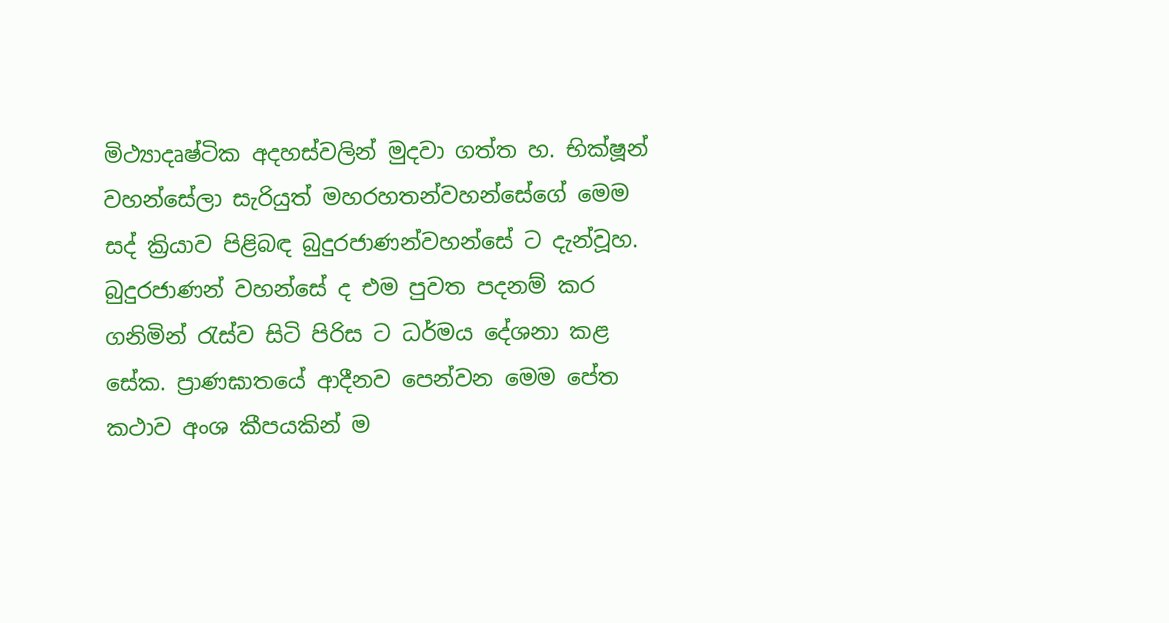මිථ්‍යාදෘෂ්ටික අදහස්වලින් මුදවා ගත්ත හ. භික්ෂූන් වහන්සේලා සැරියුත් මහරහතන්වහන්සේගේ මෙම සද් ක්‍රියාව පිළිබඳ බුදුරජාණන්වහන්සේ ට දැන්වූහ. බුදුරජාණන් වහන්සේ ද එම පුවත පදනම් කර ගනිමින් රැස්ව සිටි පිරිස ට ධර්මය දේශනා කළ සේක. ප්‍රාණඝාතයේ ආදීනව පෙන්වන මෙම පේත කථාව අංශ කීපයකින් ම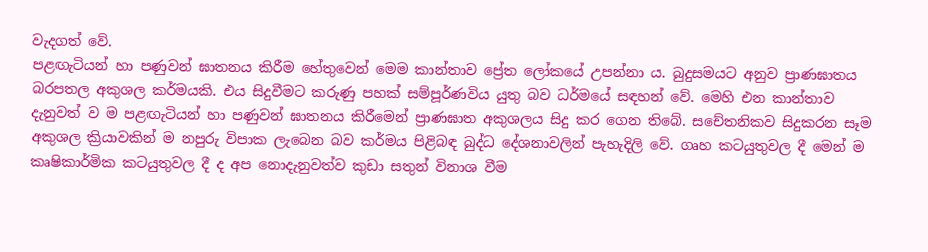වැදගත් වේ.
පළඟැටියන් හා පණුවන් ඝාතනය කිරීම හේතුවෙන් මෙම කාන්තාව ප්‍රේත ලෝකයේ උපන්නා ය. බුදුසමයට අනුව ප්‍රාණඝාතය බරපතල අකුශල කර්මයකි. එය සිදුවීමට කරුණු පහක් සම්පූර්ණවිය යුතු බව ධර්මයේ සඳහන් වේ. මෙහි එන කාන්තාව දැනුවත් ව ම පළඟැටියන් හා පණුවන් ඝාතනය කිරීමෙන් ප්‍රාණඝාත අකුශලය සිදු කර ගෙන තිබේ. සචේතනිකව සිදුකරන සෑම අකුශල ක්‍රියාවකින් ම නපුරු විපාක ලැබෙන බව කර්මය පිළිබඳ බුද්ධ දේශනාවලින් පැහැදිලි වේ. ගෘහ කටයුතුවල දී මෙන් ම කෘෂිකාර්මික කටයුතුවල දී ද අප නොදැනුවත්ව කුඩා සතුන් විනාශ වීම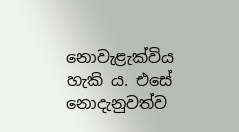නොවැළැක්විය හැකි ය. එසේ නොදැනුවත්ව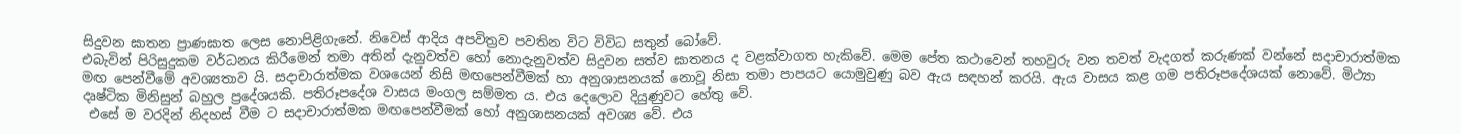සිදුවන ඝාතන ප්‍රාණඝාත ලෙස නොපිළිගැනේ. නිවෙස් ආදිය අපවිත්‍රව පවතින විට විවිධ සතුන් බෝවේ.
එබැවින් පිරිසුදුකම වර්ධනය කිරීමෙන් තමා අතින් දැනුවත්ව හෝ නොදැනුවත්ව සිදුවන සත්ව ඝාතනය ද වළක්වාගත හැකිවේ. මෙම පේත කථාවෙන් තහවුරු වන තවත් වැදගත් කරුණක් වන්නේ සදාචාරාත්මක මඟ පෙන්වීමේ අවශ්‍යතාව යි. සදාචාරාත්මක වශයෙන් නිසි මඟපෙන්වීමක් හා අනුශාසනයක් නොවූ නිසා තමා පාපයට යොමුවුණු බව ඇය සඳහන් කරයි. ඇය වාසය කළ ගම පතිරූපදේශයක් නොවේ. මිථ්‍යා දෘෂ්ටික මිනිසුන් බහුල ප්‍රදේශයකි. පතිරූපදේශ වාසය මංගල සම්මත ය. එය දෙලොව දියුණුවට හේතු වේ.
 එසේ ම වරදින් නිදහස් වීම ට සදාචාරාත්මක මඟපෙන්වීමක් හෝ අනුශාසනයක් අවශ්‍ය වේ. එය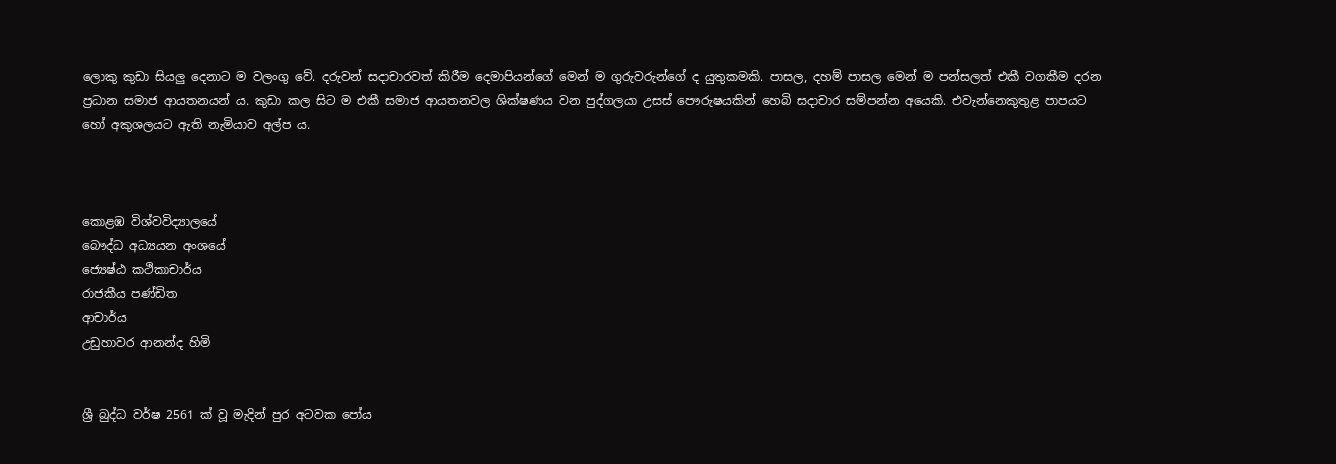ලොකු කුඩා සියලු දෙනාට ම වලංගු වේ. දරුවන් සදාචාරවත් කිරීම දෙමාපියන්ගේ මෙන් ම ගුරුවරුන්ගේ ද යුතුකමකි. පාසල, දහම් පාසල මෙන් ම පන්සලත් එකී වගකීම දරන ප්‍රධාන සමාජ ආයතනයන් ය. කුඩා කල සිට ම එකී සමාජ ආයතනවල ශික්ෂණය වන පුද්ගලයා උසස් පෞරුෂයකින් හෙබි සදාචාර සම්පන්න අයෙකි. එවැන්නෙකුතුළ පාපයට හෝ අකුශලයට ඇති නැමියාව අල්ප ය.



කොළඹ විශ්වවිද්‍යාලයේ
බෞද්ධ අධ්‍යයන අංශයේ
ජ්‍යෙෂ්ඨ කථිකාචාර්ය
රාජකීය පණ්ඩිත
ආචාර්ය
උඩුහාවර ආනන්ද හිමි


ශ්‍රී බුද්ධ වර්ෂ 2561 ක් වූ මැදින් පුර අටවක පෝය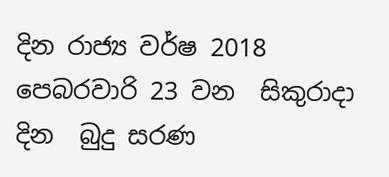දින රාජ්‍ය වර්ෂ 2018  පෙබරවාරි 23 වන  සිකුරාදා  දින  බුදු සරණ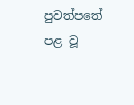පුවත්පතේ පළ වූ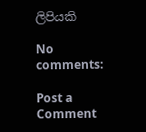ලිපියකි

No comments:

Post a Comment